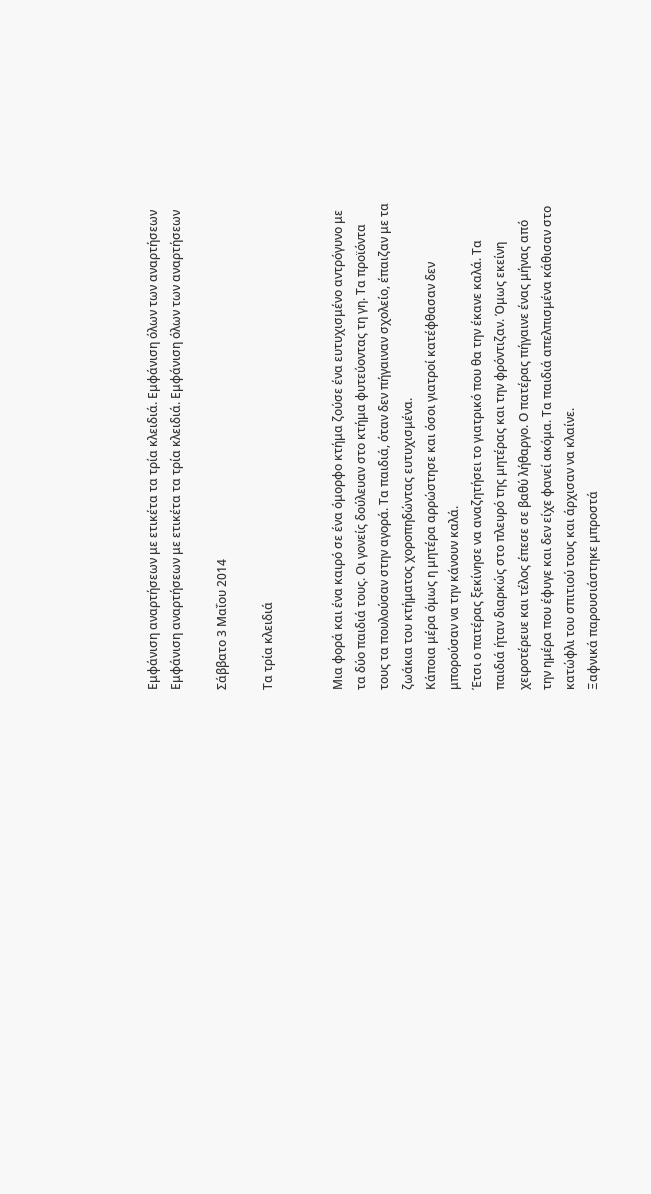Εμφάνιση αναρτήσεων με ετικέτα τα τρία κλειδιά. Εμφάνιση όλων των αναρτήσεων
Εμφάνιση αναρτήσεων με ετικέτα τα τρία κλειδιά. Εμφάνιση όλων των αναρτήσεων

Σάββατο 3 Μαΐου 2014

Τα τρία κλειδιά


Μια φορά και ένα καιρό σε ένα όμορφο κτήμα ζούσε ένα ευτυχισμένο αντρόγυνο με τα δύο παιδιά τους. Οι γονείς δούλευαν στο κτήμα φυτεύοντας τη γη. Τα προϊόντα τους τα πουλούσαν στην αγορά. Τα παιδιά, όταν δεν πήγαιναν σχολείο, έπαιζαν με τα ζωάκια του κτήματος χοροπηδώντας ευτυχισμένα.
Κάποια μέρα όμως η μητέρα αρρώστησε και όσοι γιατροί κατέφθασαν δεν μπορούσαν να την κάνουν καλά.
Έτσι ο πατέρας ξεκίνησε να αναζητήσει το γιατρικό που θα την έκανε καλά. Τα παιδιά ήταν διαρκώς στο πλευρό της μητέρας και την φρόντιζαν. Όμως εκείνη χειροτέρευε και τέλος έπεσε σε βαθύ λήθαργο. Ο πατέρας πήγαινε ένας μήνας από την ημέρα που έφυγε και δεν είχε φανεί ακόμα. Τα παιδιά απελπισμένα κάθισαν στο κατώφλι του σπιτιού τους και άρχισαν να κλαίνε.
Ξαφνικά παρουσιάστηκε μπροστά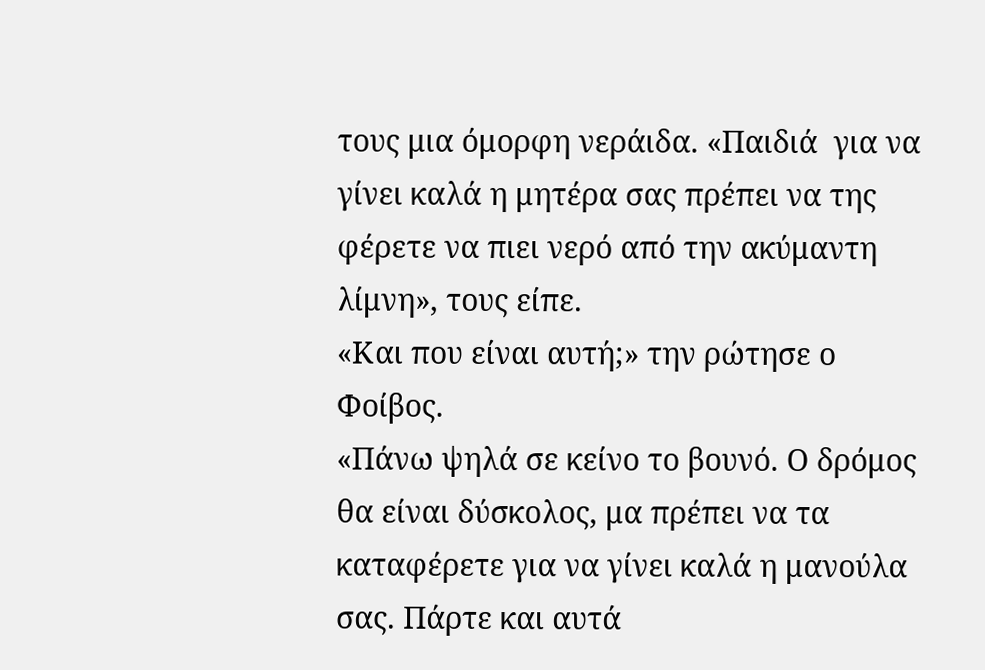τους μια όμορφη νεράιδα. «Παιδιά  για να γίνει καλά η μητέρα σας πρέπει να της φέρετε να πιει νερό από την ακύμαντη λίμνη», τους είπε.
«Και που είναι αυτή;» την ρώτησε ο Φοίβος.
«Πάνω ψηλά σε κείνο το βουνό. Ο δρόμος θα είναι δύσκολος, μα πρέπει να τα καταφέρετε για να γίνει καλά η μανούλα σας. Πάρτε και αυτά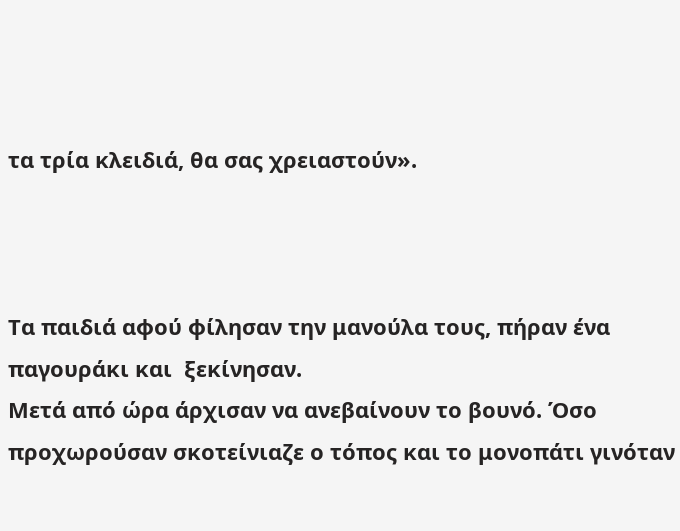τα τρία κλειδιά, θα σας χρειαστούν».



Τα παιδιά αφού φίλησαν την μανούλα τους, πήραν ένα παγουράκι και  ξεκίνησαν.
Μετά από ώρα άρχισαν να ανεβαίνουν το βουνό. Όσο προχωρούσαν σκοτείνιαζε ο τόπος και το μονοπάτι γινόταν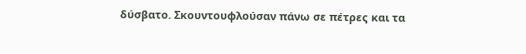δύσβατο. Σκουντουφλούσαν πάνω σε πέτρες και τα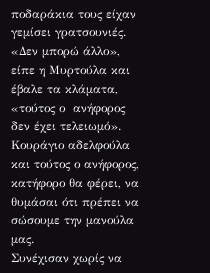ποδαράκια τους είχαν γεμίσει γρατσουνιές.
«Δεν μπορώ άλλο», είπε η Μυρτούλα και έβαλε τα κλάματα, «τούτος ο  ανήφορος δεν έχει τελειωμό».
Κουράγιο αδελφούλα και τούτος ο ανήφορος, κατήφορο θα φέρει, να θυμάσαι ότι πρέπει να σώσουμε την μανούλα μας.
Συνέχισαν χωρίς να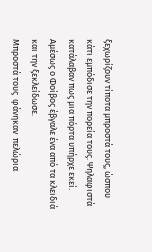ξεχωρίζουν τίποτα μπροστά τους, ώσπου κάτι εμπόδισε την πορεία τους. Ψηλαφιστά κατάλαβαν πως μια πόρτα υπήρχε εκεί. Αμέσως ο Φοίβος έβγαλε ένα από τα κλειδιά και την ξεκλείδωσε.
Μπροστά τους  φάνηκαν  πελώρια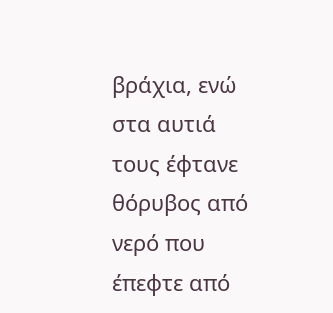βράχια, ενώ στα αυτιά τους έφτανε θόρυβος από νερό που έπεφτε από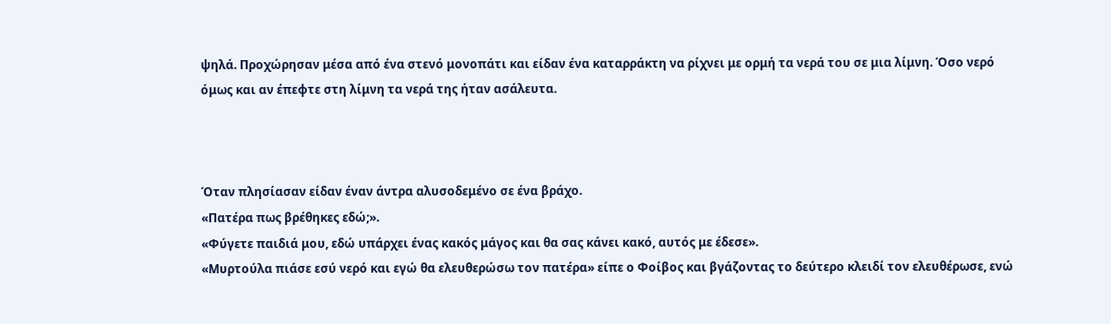ψηλά. Προχώρησαν μέσα από ένα στενό μονοπάτι και είδαν ένα καταρράκτη να ρίχνει με ορμή τα νερά του σε μια λίμνη. Όσο νερό όμως και αν έπεφτε στη λίμνη τα νερά της ήταν ασάλευτα.



Όταν πλησίασαν είδαν έναν άντρα αλυσοδεμένο σε ένα βράχο.
«Πατέρα πως βρέθηκες εδώ;».
«Φύγετε παιδιά μου, εδώ υπάρχει ένας κακός μάγος και θα σας κάνει κακό, αυτός με έδεσε».
«Μυρτούλα πιάσε εσύ νερό και εγώ θα ελευθερώσω τον πατέρα» είπε ο Φοίβος και βγάζοντας το δεύτερο κλειδί τον ελευθέρωσε, ενώ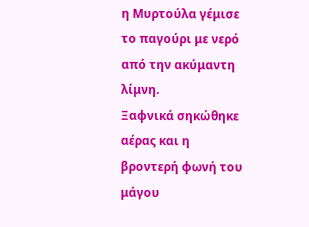η Μυρτούλα γέμισε το παγούρι με νερό από την ακύμαντη λίμνη.
Ξαφνικά σηκώθηκε αέρας και η βροντερή φωνή του μάγου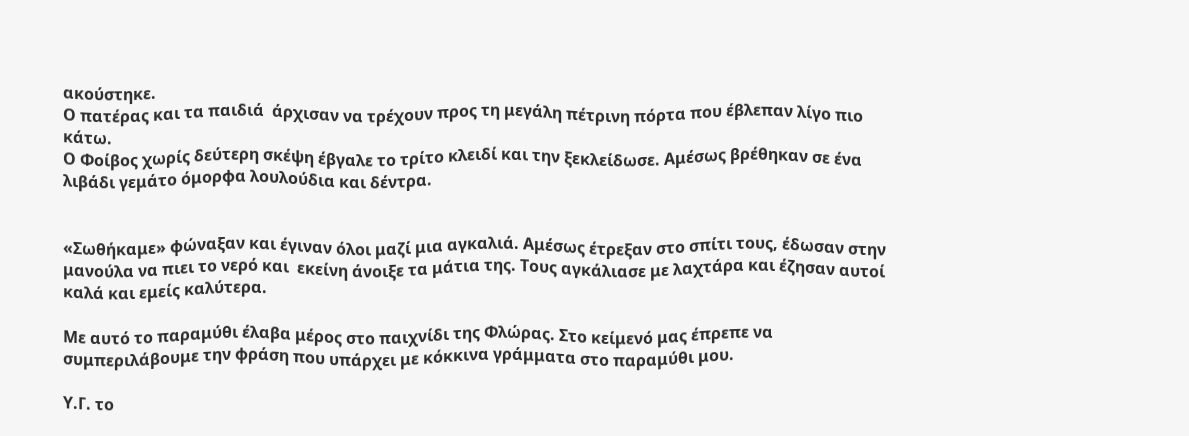ακούστηκε.
Ο πατέρας και τα παιδιά  άρχισαν να τρέχουν προς τη μεγάλη πέτρινη πόρτα που έβλεπαν λίγο πιο κάτω.
Ο Φοίβος χωρίς δεύτερη σκέψη έβγαλε το τρίτο κλειδί και την ξεκλείδωσε. Αμέσως βρέθηκαν σε ένα λιβάδι γεμάτο όμορφα λουλούδια και δέντρα.


«Σωθήκαμε» φώναξαν και έγιναν όλοι μαζί μια αγκαλιά. Αμέσως έτρεξαν στο σπίτι τους, έδωσαν στην μανούλα να πιει το νερό και  εκείνη άνοιξε τα μάτια της. Τους αγκάλιασε με λαχτάρα και έζησαν αυτοί καλά και εμείς καλύτερα.

Με αυτό το παραμύθι έλαβα μέρος στο παιχνίδι της Φλώρας. Στο κείμενό μας έπρεπε να συμπεριλάβουμε την φράση που υπάρχει με κόκκινα γράμματα στο παραμύθι μου.

Υ.Γ. το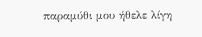παραμύθι μου ήθελε λίγη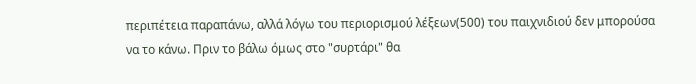περιπέτεια παραπάνω, αλλά λόγω του περιορισμού λέξεων(500) του παιχνιδιού δεν μπορούσα να το κάνω. Πριν το βάλω όμως στο "συρτάρι" θα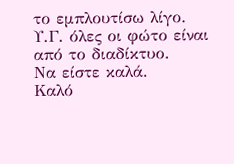το εμπλουτίσω λίγο.
Υ.Γ. όλες οι φώτο είναι από το διαδίκτυο.
Να είστε καλά.
Καλό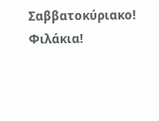Σαββατοκύριακο!
Φιλάκια!